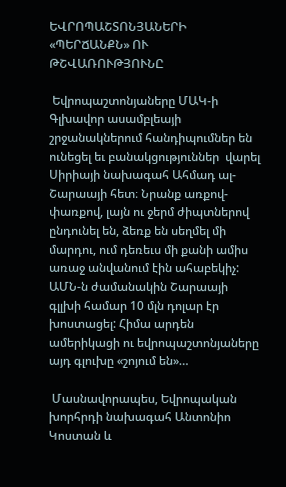ԵՎՐՈՊԱՇՏՈՆՅԱՆԵՐԻ «ՊԵՐՃԱՆՔՆ» ՈՒ ԹՇՎԱՌՈՒԹՅՈՒՆԸ

 Եվրոպաշտոնյաները ՄԱԿ-ի Գլխավոր ասամբլեայի շրջանակներում հանդիպումներ են ունեցել եւ բանակցություններ  վարել Սիրիայի նախագահ Ահմադ ալ-Շարաայի հետ։ Նրանք առքով-փառքով, լայն ու ջերմ ժիպտներով ընդունել են, ձեռք են սեղմել մի մարդու, ում դեռեւս մի քանի ամիս առաջ անվանում էին ահաբեկիչ: ԱՄՆ-ն ժամանակին Շարաայի գլլխի համար 10 մլն դոլար էր խոստացել: Հիմա արդեն ամերիկացի ու եվրոպաշտոնյաները այդ գլուխը «շոյում են»…

 Մասնավորապես, Եվրոպական խորհրդի նախագահ Անտոնիո Կոստան և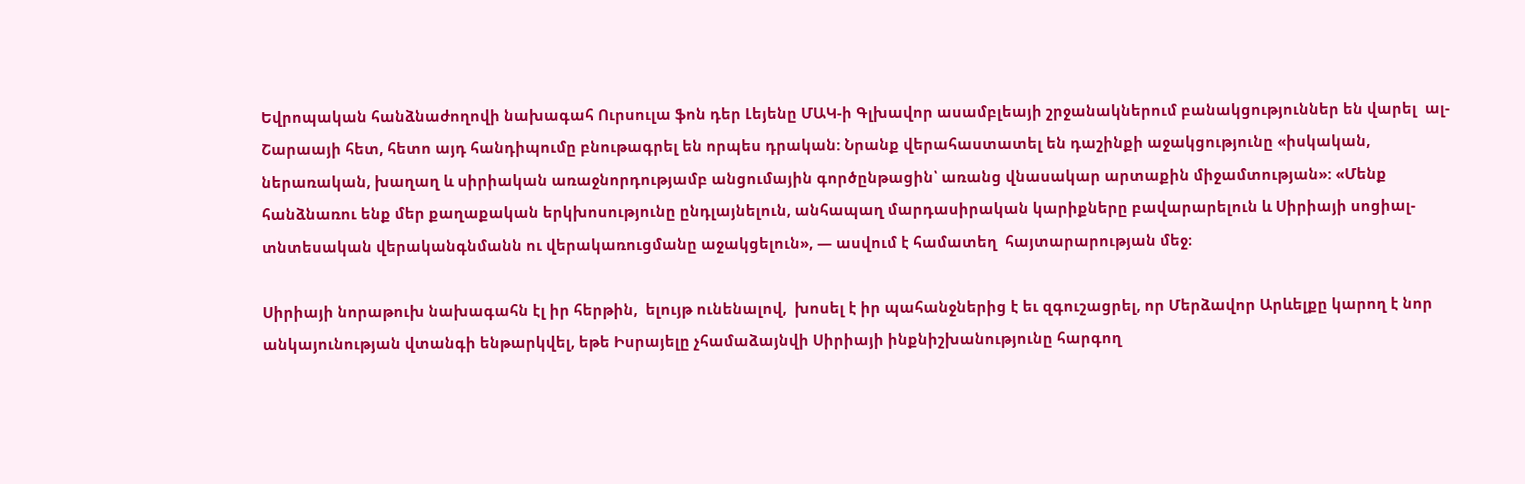Եվրոպական հանձնաժողովի նախագահ Ուրսուլա ֆոն դեր Լեյենը ՄԱԿ-ի Գլխավոր ասամբլեայի շրջանակներում բանակցություններ են վարել  ալ-Շարաայի հետ, հետո այդ հանդիպումը բնութագրել են որպես դրական: Նրանք վերահաստատել են դաշինքի աջակցությունը «իսկական, ներառական, խաղաղ և սիրիական առաջնորդությամբ անցումային գործընթացին՝ առանց վնասակար արտաքին միջամտության»: «Մենք հանձնառու ենք մեր քաղաքական երկխոսությունը ընդլայնելուն, անհապաղ մարդասիրական կարիքները բավարարելուն և Սիրիայի սոցիալ-տնտեսական վերականգնմանն ու վերակառուցմանը աջակցելուն», — ասվում է համատեղ  հայտարարության մեջ։

Սիրիայի նորաթուխ նախագահն էլ իր հերթին,  ելույթ ունենալով,  խոսել է իր պահանջներից է եւ զգուշացրել, որ Մերձավոր Արևելքը կարող է նոր անկայունության վտանգի ենթարկվել, եթե Իսրայելը չհամաձայնվի Սիրիայի ինքնիշխանությունը հարգող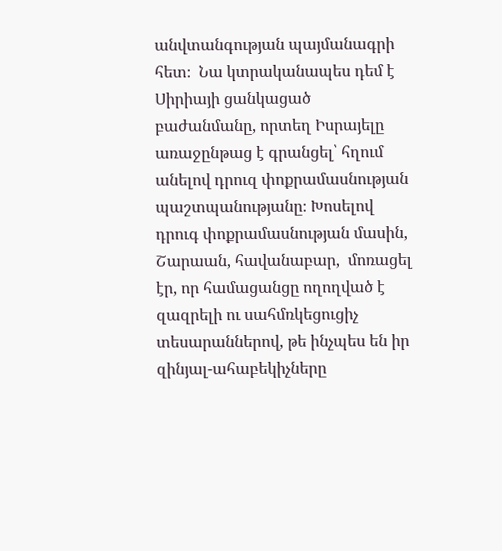անվտանգության պայմանագրի հետ։  Նա կտրականապես դեմ է Սիրիայի ցանկացած բաժանմանը, որտեղ Իսրայելը առաջընթաց է գրանցել՝ հղում անելով դրուզ փոքրամասնության պաշտպանությանը։ Խոսելով դրուգ փոքրամասնության մասին, Շարաան, հավանաբար,  մոռացել էր, որ համացանցը ողողված է զազրելի ու սահմռկեցուցիչ տեսարաններով, թե ինչպես են իր զինյալ-ահաբեկիչները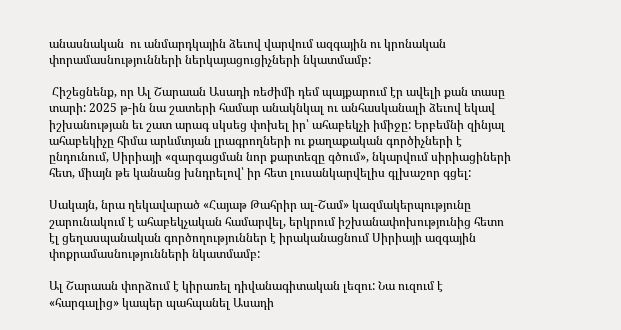անասնական  ու անմարդկային ձեւով վարվում ազգային ու կրոնական փորամասնությունների ներկայացուցիչների նկատմամբ:

 Հիշեցնենք, որ Ալ Շարաան Ասադի ռեժիմի դեմ պայքարում էր ավելի քան տասը տարի: 2025 թ-ին նա շատերի համար անակնկալ ու անհասկանալի ձեւով եկավ իշխանության եւ շատ արագ սկսեց փոխել իր՝ ահաբեկչի իմիջը: Երբեմնի զինյալ ահաբեկիչը հիմա արևմտյան լրագրողների ու քաղաքական գործիչների է ընդունում, Սիրիայի «զարգացման նոր քարտեզը գծում», նկարվում սիրիացիների հետ, միայն թե կանանց խնդրելով՝ իր հետ լուսանկարվելիս գլխաշոր գցել:

Սակայն, նրա ղեկավարած «Հայաթ Թահրիր ալ-Շամ» կազմակերպությունը շարունակում է ահաբեկչական համարվել, երկրում իշխանափոխությունից հետո էլ ցեղասպանական գործողություններ է իրականացնում Սիրիայի ազգային փոքրամասնությունների նկատմամբ:

Ալ Շարաան փորձում է կիրառել դիվանագիտական լեզու: Նա ուզում է «հարգալից» կապեր պահպանել Ասադի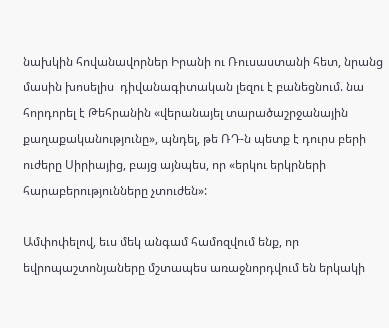նախկին հովանավորներ Իրանի ու Ռուսաստանի հետ, նրանց մասին խոսելիս  դիվանագիտական լեզու է բանեցնում. նա հորդորել է Թեհրանին «վերանայել տարածաշրջանային քաղաքականությունը», պնդել, թե ՌԴ-ն պետք է դուրս բերի ուժերը Սիրիայից, բայց այնպես, որ «երկու երկրների հարաբերությունները չտուժեն»:

Ամփոփելով, եւս մեկ անգամ համոզվում ենք, որ եվրոպաշտոնյաները մշտապես առաջնորդվում են երկակի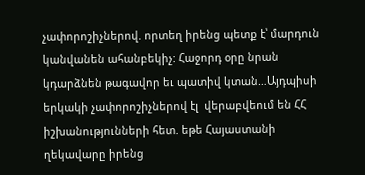չափորոշիչներով. որտեղ իրենց պետք է՝ մարդուն կանվանեն ահանբեկիչ: Հաջորդ օրը նրան կդարձնեն թագավոր եւ պատիվ կտան…Այդպիսի երկակի չափորոշիչներով էլ  վերաբվեում են ՀՀ իշխանությունների հետ. եթե Հայաստանի ղեկավարը իրենց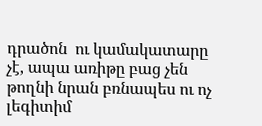դրածոն  ու կամակատարը չէ, ապա առիթը բաց չեն թողնի նրան բռնապես ու ոչ լեգիտիմ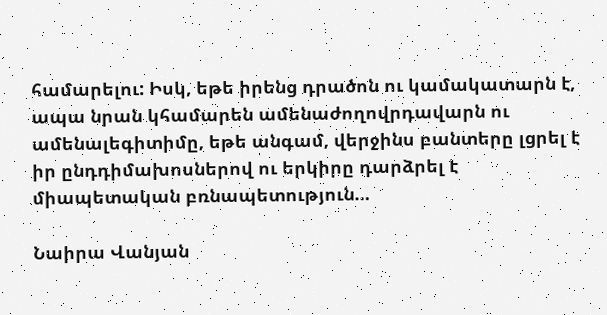համարելու: Իսկ, եթե իրենց դրածոն ու կամակատարն է, ապա նրան կհամարեն ամենաժողովրդավարն ու ամենալեգիտիմը, եթե անգամ, վերջինս բանտերը լցրել է իր ընդդիմախոսներով ու երկիրը դարձրել է միապետական բռնապետություն…

Նաիրա Վանյան